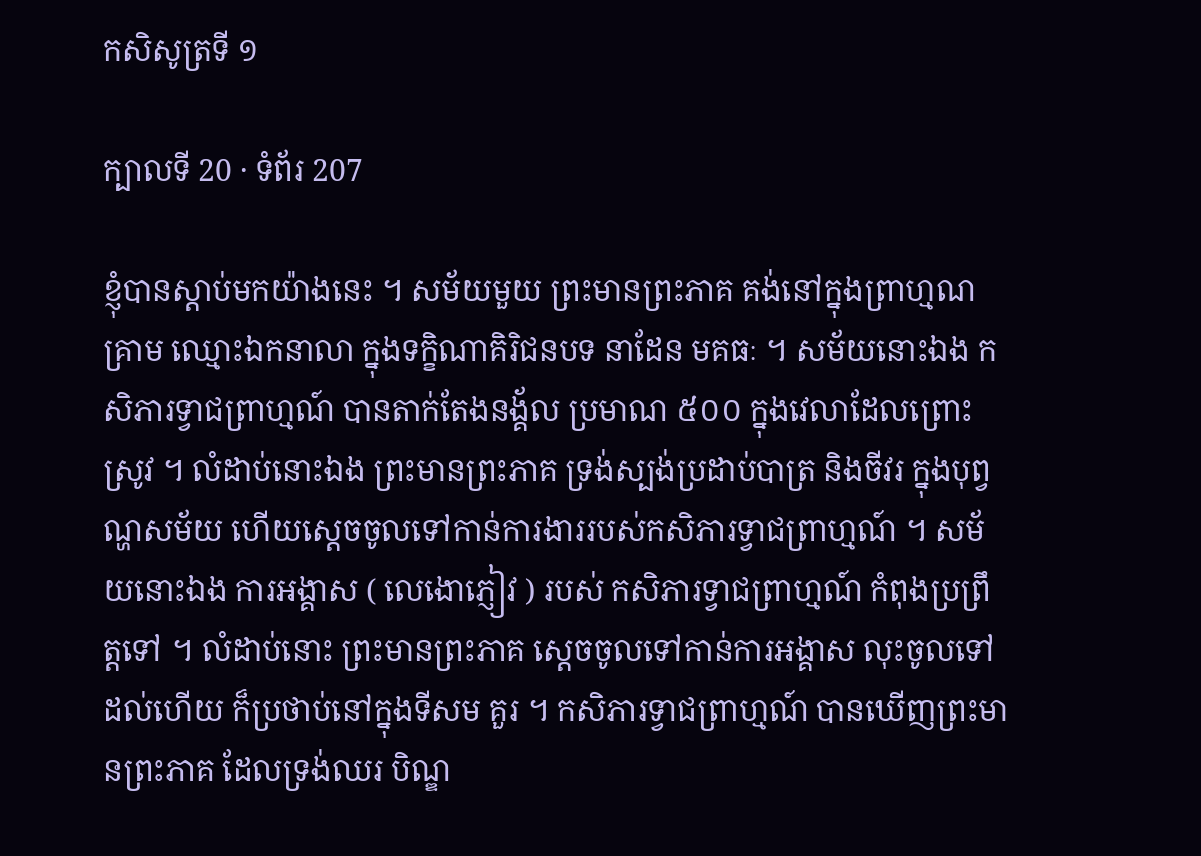កសិសូត្រទី ១

ក្បាលទី 20 · ទំព័រ 207

ខ្ញុំបានស្តាប់មកយ៉ាងនេះ ។ សម័យមួយ ព្រះមានព្រះភាគ គង់នៅក្នុងព្រាហ្មណគ្រាម ឈ្មោះឯកនាលា ក្នុងទក្ខិណាគិរិជនបទ នាដែន មគធៈ ។ សម័យនោះឯង កសិភារទ្វាជព្រាហ្មណ៍ បានតាក់តែងនង្គ័ល ប្រមាណ ៥០០ ក្នុងវេលាដែលព្រោះស្រូវ ។ លំដាប់នោះឯង ព្រះមានព្រះភាគ ទ្រង់ស្បង់ប្រដាប់បាត្រ និងចីវរ ក្នុងបុព្វណ្ហសម័យ ហើយស្តេចចូលទៅកាន់ការងាររបស់កសិភារទ្វាជព្រាហ្មណ៍ ។ សម័យនោះឯង ការអង្គាស ( លេងោភ្ញៀវ ) របស់ កសិភារទ្វាជព្រាហ្មណ៍ កំពុងប្រព្រឹត្តទៅ ។ លំដាប់នោះ ព្រះមានព្រះភាគ ស្តេចចូលទៅកាន់ការអង្គាស លុះចូលទៅដល់ហើយ ក៏ប្រថាប់នៅក្នុងទីសម គួរ ។ កសិភារទ្វាជព្រាហ្មណ៍ បានឃើញព្រះមានព្រះភាគ ដែលទ្រង់ឈរ បិណ្ឌ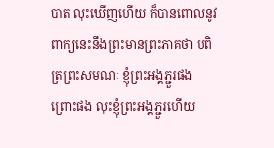បាត លុះឃើញហើយ ក៏បានពោលនូវពាក្យនេះនឹងព្រះមានព្រះភាគថា បពិត្រព្រះសមណៈ ខ្ញុំព្រះអង្គភ្ជួរផង ព្រោះផង លុះខ្ញុំព្រះអង្គភ្ជួរហើយ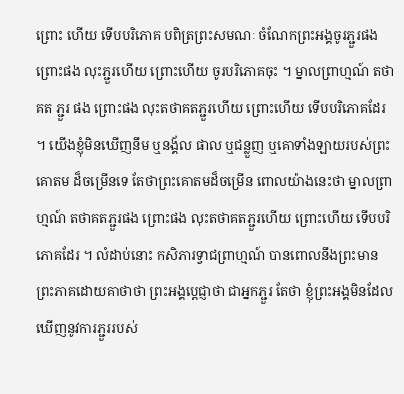ព្រោះ ហើយ ទើបបរិភោគ បពិត្រព្រះសមណៈ ចំណែកព្រះអង្គចូរភ្ជួរផង ព្រោះផង លុះភ្ជួរហើយ ព្រោះហើយ ចូរបរិភោគចុះ ។ ម្នាលព្រាហ្មណ៍ តថាគត ភ្ជួរ ផង ព្រោះផង លុះតថាគតភ្ជួរហើយ ព្រោះហើយ ទើបបរិភោគដែរ ។ យើងខ្ញុំមិនឃើញនឹម ឬនង្គ័ល ផាល ឬជន្លួញ ឬគោទាំងឡាយរបស់ព្រះគោតម ដ៏ចម្រើនទេ តែថាព្រះគោតមដ៏ចម្រើន ពោលយ៉ាងនេះថា ម្នាលព្រាហ្មណ៍ តថាគតភ្ជួរផង ព្រោះផង លុះតថាគតភ្ជួរហើយ ព្រោះហើយ ទើបបរិភោគដែរ ។ លំដាប់នោះ កសិភារទ្វាជព្រាហ្មណ៍ បានពោលនឹងព្រះមាន ព្រះភាគដោយគាថាថា ព្រះអង្គប្តេជ្ញាថា ជាអ្នកភ្ជួរ តែថា ខ្ញុំព្រះអង្គមិនដែល ឃើញនូវការភ្ជួររបស់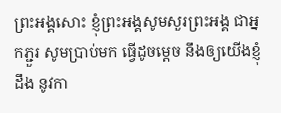ព្រះអង្គសោះ ខ្ញុំព្រះអង្គសូមសួរព្រះអង្គ ជាអ្នកភ្ជួរ សូមប្រាប់មក ធ្វើដូចម្តេច នឹងឲ្យយើងខ្ញុំដឹង នូវកា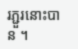រភ្ជួរនោះបាន ។